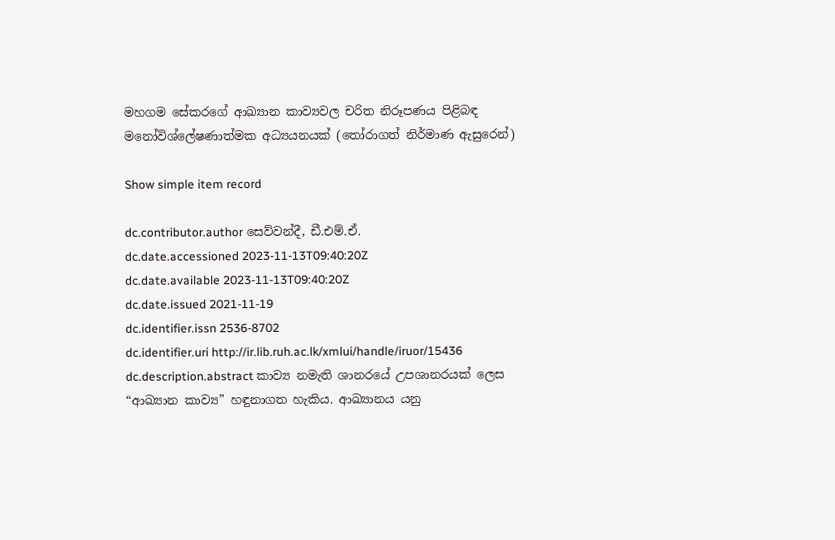මහගම සේකරගේ ආඛ්‍යාන කාව්‍යවල චරිත නිරූපණය පිළිබඳ මනෝවිශ්ලේෂණාත්මක අධ්‍යයනයක් (තෝරාගත් නිර්මාණ ඇසුරෙන්)

Show simple item record

dc.contributor.author සෙව්වන්දී, ඩී.එම්.ඒ.
dc.date.accessioned 2023-11-13T09:40:20Z
dc.date.available 2023-11-13T09:40:20Z
dc.date.issued 2021-11-19
dc.identifier.issn 2536-8702
dc.identifier.uri http://ir.lib.ruh.ac.lk/xmlui/handle/iruor/15436
dc.description.abstract කාව්‍ය නමැති ශානරයේ උපශානරයක් ලෙස “ආඛ්‍යාන කාව්‍ය” හඳුනාගත හැකිය. ආඛ්‍යානය යනු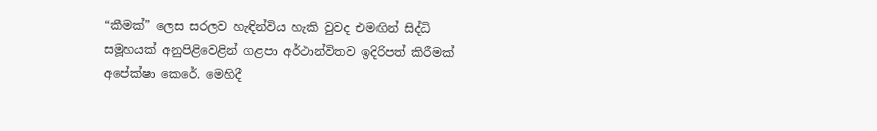“කීමක්” ලෙස සරලව හැඳින්විය හැකි වුවද එමඟින් සිද්ධි සමූහයක් අනුපිළිවෙළින් ගළපා අර්ථාන්විතව ඉදිරිපත් කිරීමක් අපේක්ෂා කෙරේ. මෙහිදී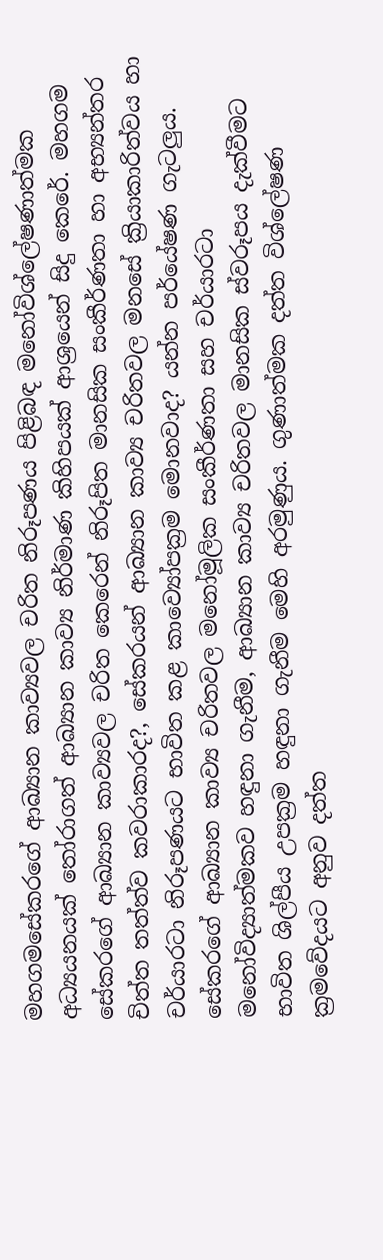මහගමසේකරගේ ආඛ්‍යාන කාව්‍යවල චරිත නිරූපණය පිළිබඳ මනෝවිශ්ලේෂණාත්මක අධ්‍යයනයක් තෝරාගත් ආඛ්‍යාන කාව්‍ය නිර්මාණ කිහිපයක් ආශ්‍රයෙන් සිදු කෙරේ. මහගම සේකරගේ ආඛ්‍යාන කාව්‍යවල චරිත කෙරෙන් නිරූපිත මානසික සංකීර්ණතා හා අභ්‍යන්තර චිත්ත තත්ත්ව කවරාකාරද?, සේකරයන් ආඛ්‍යාන කාව්‍ය චරිතවල මනසේ ක්‍රියාකාරිත්වය හා චර්යාරටා නිරූපණයට භාවිත කළ කාව්‍යෝපක්‍රම මොනවාද? යන්න පර්යේෂණ ගැටලුය. සේකරගේ ආඛ්‍යාන කාව්‍ය චරිතවල මනෝමූලික සංකීර්ණතා සහ චර්යාරටා මනෝවිද්‍යාත්මකව හඳුනා ගැනීම, ආඛ්‍යාන කාව්‍ය චරිතවල මානසික ස්වරූපය දැක්වීමට භාවිත ශිල්පීය උපක්‍රම හඳුනා ගැනීම මෙහි අරමුණුය. ගුණාත්මක දත්ත විශ්ලේෂණ ක්‍රමවේදයට අනුව දත්ත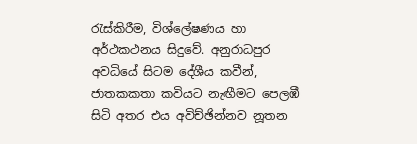රැස්කිරීම, විශ්ලේෂණය හා අර්ථකථනය සිදුවේ. අනුරාධපුර අවධියේ සිටම දේශීය කවීන්, ජාතකකතා කවියට නැඟීමට පෙලඹී සිටි අතර එය අවිච්ඡින්නව නූතන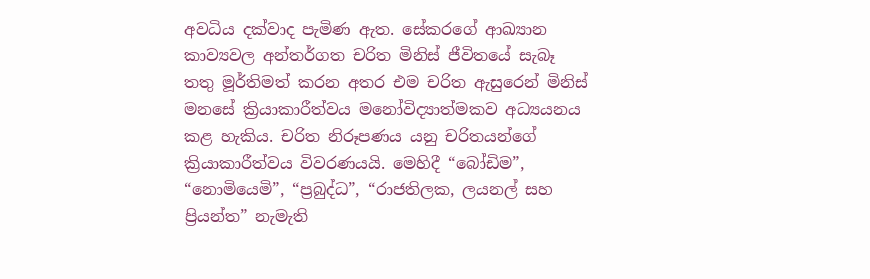අවධිය දක්වාද පැමිණ ඇත. සේකරගේ ආඛ්‍යාන කාව්‍යවල අන්තර්ගත චරිත මිනිස් ජීවිතයේ සැබෑ තතු මූර්තිමත් කරන අතර එම චරිත ඇසුරෙන් මිනිස් මනසේ ක්‍රියාකාරීත්වය මනෝවිද්‍යාත්මකව අධ්‍යයනය කළ හැකිය. චරිත නිරූපණය යනු චරිතයන්ගේ ක්‍රියාකාරීත්වය විවරණයයි. මෙහිදී “බෝඩිම”, “නොමියෙමි”, “ප්‍රබුද්ධ”, “රාජතිලක, ලයනල් සහ ප්‍රියන්ත” නැමැති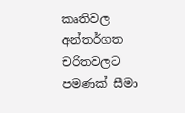කෘතිවල අන්තර්ගත චරිතවලට පමණක් සීමා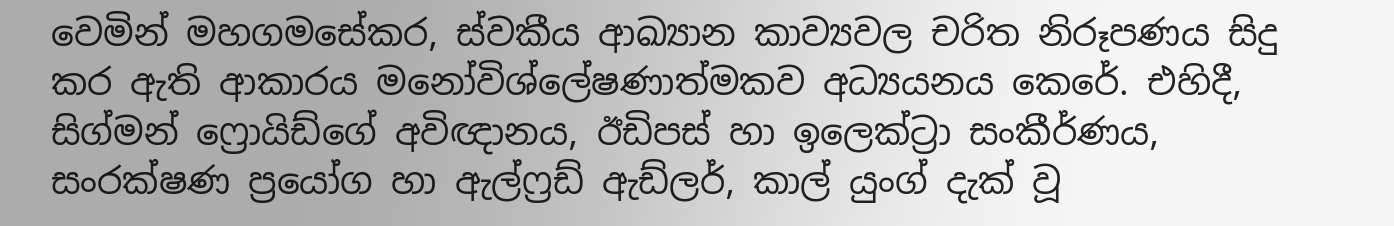වෙමින් මහගමසේකර, ස්වකීය ආඛ්‍යාන කාව්‍යවල චරිත නිරූපණය සිදු කර ඇති ආකාරය මනෝවිශ්ලේෂණාත්මකව අධ්‍යයනය කෙරේ. එහිදී, සිග්මන් ෆ්‍රොයිඩ්ගේ අවිඥානය, ඊඩිපස් හා ඉලෙක්ට්‍රා සංකීර්ණය, සංරක්ෂණ ප්‍රයෝග හා ඇල්ෆ්‍රඩ් ඇඩ්ලර්, කාල් යුංග් දැක් වූ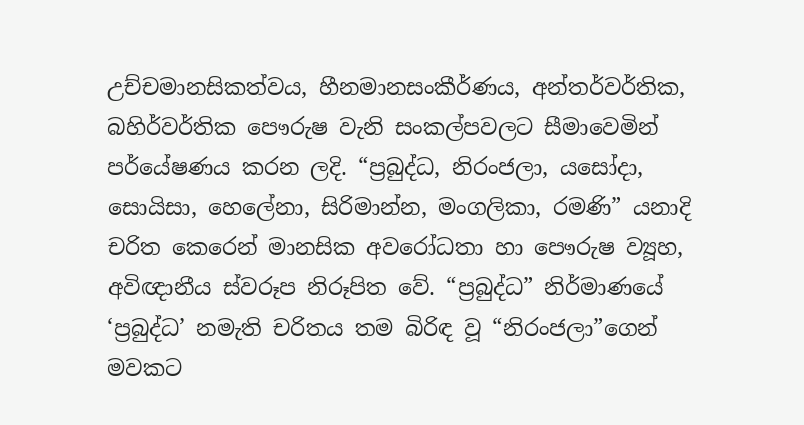උච්චමානසිකත්වය, හීනමානසංකීර්ණය, අන්තර්වර්තික, බහිර්වර්තික පෞරුෂ වැනි සංකල්පවලට සීමාවෙමින් පර්යේෂණය කරන ලදි. “ප්‍රබුද්ධ, නිරංජලා, යසෝදා, සොයිසා, හෙලේනා, සිරිමාන්න, මංගලිකා, රමණි” යනාදි චරිත කෙරෙන් මානසික අවරෝධතා හා පෞරුෂ ව්‍යූහ, අවිඥානීය ස්වරූප නිරූපිත වේ. “ප්‍රබුද්ධ” නිර්මාණයේ ‘ප්‍රබුද්ධ’ නමැති චරිතය තම බිරිඳ වූ “නිරංජලා”ගෙන් මවකට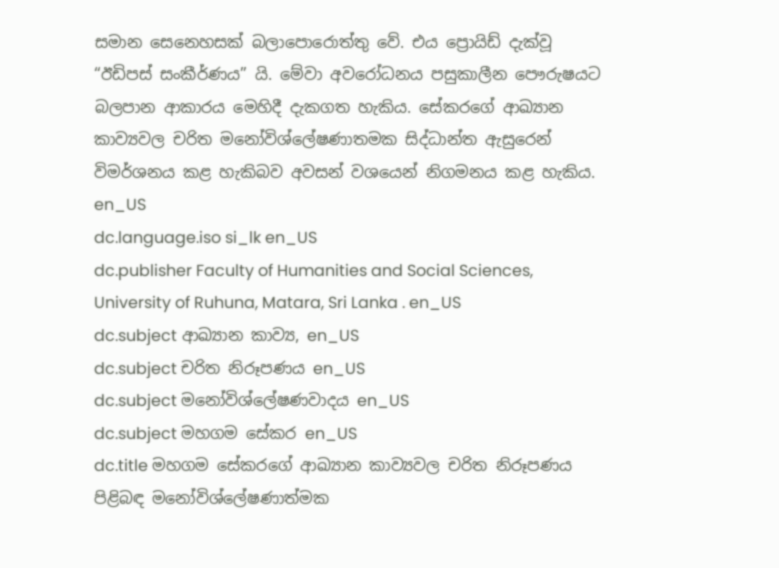සමාන සෙනෙහසක් බලාපොරොත්තු වේ. එය ප්‍රොයිඩ් දැක්වූ “ඊඩිපස් සංකීර්ණය” යි. මේවා අවරෝධනය පසුකාලීන පෞරුෂයට බලපාන ආකාරය මෙහිදී දැකගත හැකිය. සේකරගේ ආඛ්‍යාන කාව්‍යවල චරිත මනෝවිශ්ලේෂණාතමක සිද්ධාන්ත ඇසුරෙන් විමර්ශනය කළ හැකිබව අවසන් වශයෙන් නිගමනය කළ හැකිය. en_US
dc.language.iso si_lk en_US
dc.publisher Faculty of Humanities and Social Sciences, University of Ruhuna, Matara, Sri Lanka . en_US
dc.subject ආඛ්‍යාන කාව්‍ය, en_US
dc.subject චරිත නිරූපණය en_US
dc.subject මනෝවිශ්ලේෂණවාදය en_US
dc.subject මහගම සේකර en_US
dc.title මහගම සේකරගේ ආඛ්‍යාන කාව්‍යවල චරිත නිරූපණය පිළිබඳ මනෝවිශ්ලේෂණාත්මක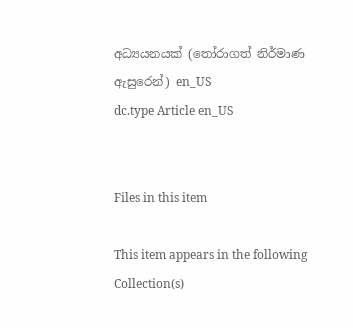අධ්‍යයනයක් (තෝරාගත් නිර්මාණ ඇසුරෙන්) en_US
dc.type Article en_US


Files in this item

This item appears in the following Collection(s)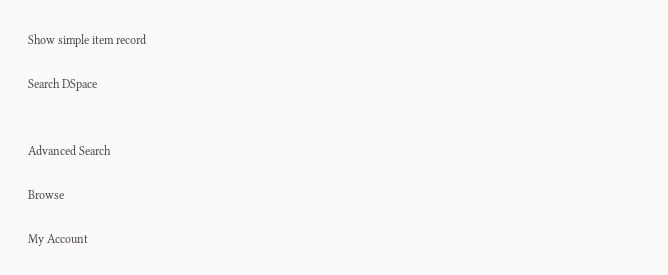Show simple item record

Search DSpace


Advanced Search

Browse

My Account